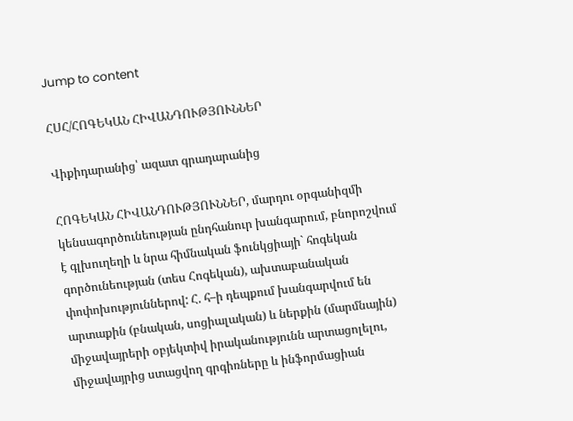Jump to content

ՀՍՀ/ՀՈԳԵԿԱՆ ՀԻՎԱՆԴՈՒԹՅՈՒՆՆԵՐ

Վիքիդարանից՝ ազատ գրադարանից

ՀՈԳԵԿԱՆ ՀԻՎԱՆԴՈՒԹՅՈՒՆՆԵՐ, մարդու օրգանիզմի կենսագործունեության ընդհանուր խանգարում, բնորոշվում է գլխուղեղի և նրա հիմնական ֆունկցիայի` հոգեկան գործունեության (տես Հոգեկան), ախտաբանական փոփոխություններով: Հ. հ–ի դեպքում խանգարվում են արտաքին (բնական, սոցիալական) և ներքին (մարմնային) միջավայրերի օբյեկտիվ իրականությունն արտացոլելու, միջավայրից ստացվող գրգիռները և ինֆորմացիան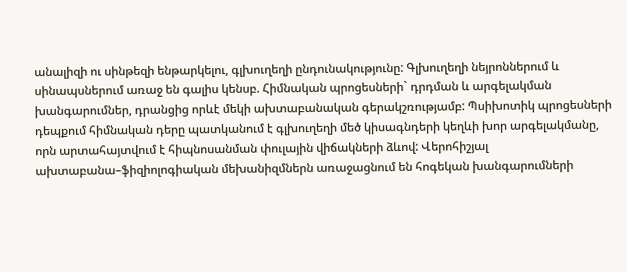անալիզի ու սինթեզի ենթարկելու, գլխուղեղի ընդունակությունը: Գլխուղեղի նեյրոններում և սինապսներում առաջ են գալիս կենսբ. Հիմնական պրոցեսների` դրդման և արգելակման խանգարումներ, դրանցից որևէ մեկի ախտաբանական գերակշռությամբ: Պսիխոտիկ պրոցեսների դեպքում հիմնական դերը պատկանում է գլխուղեղի մեծ կիսագնդերի կեղևի խոր արգելակմանը, որն արտահայտվում է հիպնոսանման փուլային վիճակների ձևով: Վերոհիշյալ ախտաբանա–ֆիզիոլոգիական մեխանիզմներն առաջացնում են հոգեկան խանգարումների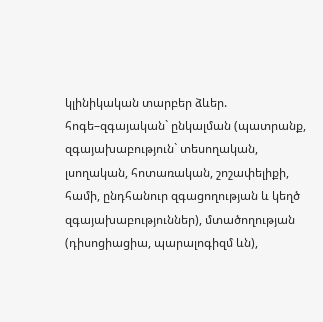կլինիկական տարբեր ձևեր. հոգե–զգայական` ընկալման (պատրանք, զգայախաբություն` տեսողական, լսողական, հոտառական, շոշափելիքի, համի, ընդհանուր զգացողության և կեղծ զգայախաբություններ), մտածողության (դիսոցիացիա, պարալոգիզմ ևն),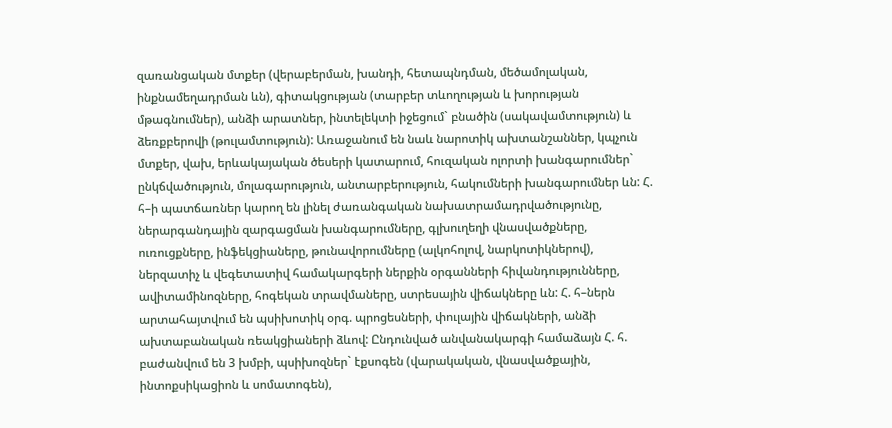զառանցական մտքեր (վերաբերման, խանդի, հետապնդման, մեծամոլական, ինքնամեղադրման ևն), գիտակցության (տարբեր տևողության և խորության մթագնումներ), անձի արատներ, ինտելեկտի իջեցում` բնածին (սակավամտություն) և ձեռքբերովի (թուլամտություն): Առաջանում են նաև նարոտիկ ախտանշաններ, կպչուն մտքեր, վախ, երևակայական ծեսերի կատարում, հուզական ոլորտի խանգարումներ` ընկճվածություն, մոլագարություն, անտարբերություն, հակումների խանգարումներ ևն: Հ. հ–ի պատճառներ կարող են լինել ժառանգական նախատրամադրվածությունը, ներարգանդային զարգացման խանգարումները, գլխուղեղի վնասվածքները, ուռուցքները, ինֆեկցիաները, թունավորումները (ալկոհոլով, նարկոտիկներով), ներզատիչ և վեգետատիվ համակարգերի ներքին օրգանների հիվանդությունները, ավիտամինոզները, հոգեկան տրավմաները, ստրեսային վիճակները ևն: Հ. հ–ներն արտահայտվում են պսիխոտիկ օրգ. պրոցեսների, փուլային վիճակների, անձի ախտաբանական ռեակցիաների ձևով: Ընդունված անվանակարգի համաձայն Հ. հ. բաժանվում են 3 խմբի, պսիխոզներ` էքսոգեն (վարակական, վնասվածքային, ինտոքսիկացիոն և սոմատոգեն),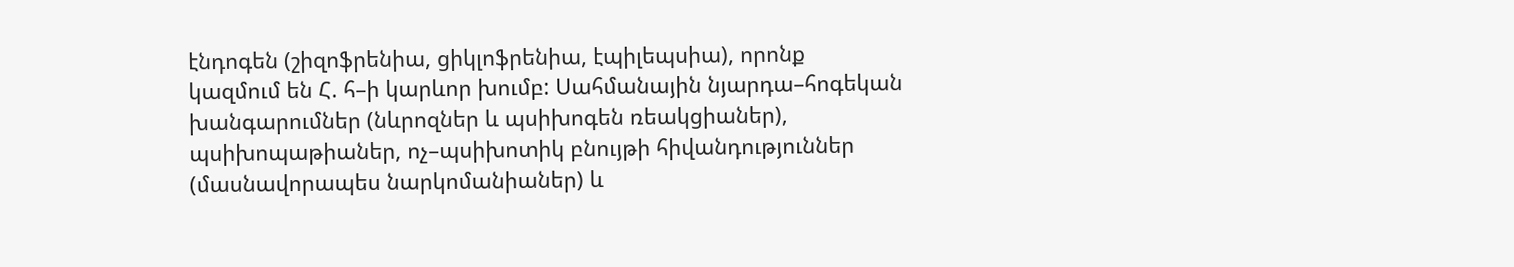էնդոգեն (շիզոֆրենիա, ցիկլոֆրենիա, էպիլեպսիա), որոնք կազմում են Հ. հ–ի կարևոր խումբ: Սահմանային նյարդա–հոգեկան խանգարումներ (նևրոզներ և պսիխոգեն ռեակցիաներ), պսիխոպաթիաներ, ոչ–պսիխոտիկ բնույթի հիվանդություններ (մասնավորապես նարկոմանիաներ) և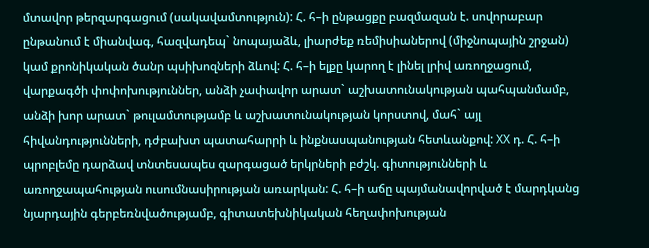մտավոր թերզարգացում (սակավամտություն): Հ. հ–ի ընթացքը բազմազան է. սովորաբար ընթանում է միանվագ, հազվադեպ` նոպայաձև, լիարժեք ռեմիսիաներով (միջնոպային շրջան) կամ քրոնիկական ծանր պսիխոզների ձևով: Հ. հ–ի ելքը կարող է լինել լրիվ առողջացում, վարքագծի փոփոխություններ, անձի չափավոր արատ` աշխատունակության պահպանմամբ, անձի խոր արատ` թուլամտությամբ և աշխատունակության կորստով, մահ` այլ հիվանդությունների, դժբախտ պատահարրի և ինքնասպանության հետևանքով: XX դ. Հ. հ–ի պրոբլեմը դարձավ տնտեսապես զարգացած երկրների բժշկ. գիտությունների և առողջապահության ուսումնասիրության առարկան: Հ. հ–ի աճը պայմանավորված է մարդկանց նյարդային գերբեռնվածությամբ, գիտատեխնիկական հեղափոխության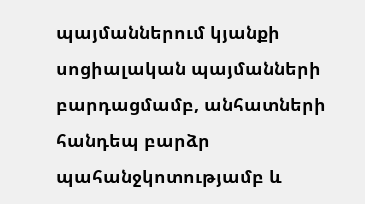պայմաններում կյանքի սոցիալական պայմանների բարդացմամբ, անհատների հանդեպ բարձր պահանջկոտությամբ և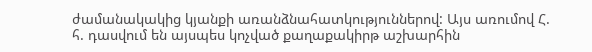ժամանակակից կյանքի առանձնահատկություններով: Այս առումով Հ. հ. դասվում են այսպես կոչված քաղաքակիրթ աշխարհին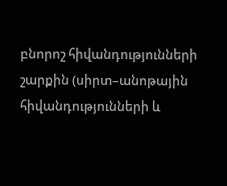բնորոշ հիվանդությունների շարքին (սիրտ–անոթային հիվանդությունների և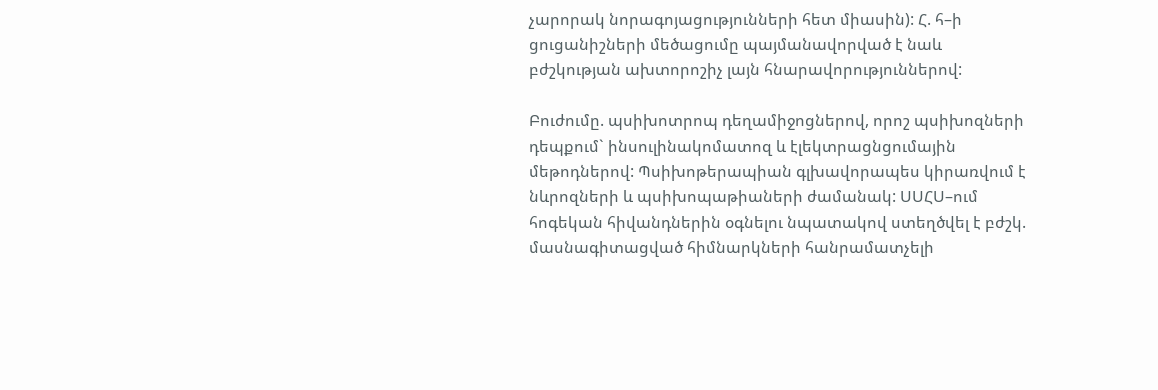չարորակ նորագոյացությունների հետ միասին): Հ. հ–ի ցուցանիշների մեծացումը պայմանավորված է նաև բժշկության ախտորոշիչ լայն հնարավորություններով:

Բուժումը. պսիխոտրոպ դեղամիջոցներով, որոշ պսիխոզների դեպքում` ինսուլինակոմատոզ և էլեկտրացնցումային մեթոդներով: Պսիխոթերապիան գլխավորապես կիրառվում է նևրոզների և պսիխոպաթիաների ժամանակ: ՍՍՀՍ–ում հոգեկան հիվանդներին օգնելու նպատակով ստեղծվել է բժշկ. մասնագիտացված հիմնարկների հանրամատչելի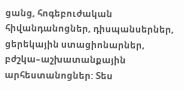ցանց, հոգեբուժական հիվանդանոցներ, դիսպանսերներ, ցերեկային ստացիոնարներ, բժշկա–աշխատանքային արհեստանոցներ: Տես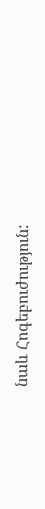նաև Հոգեբուժություն: